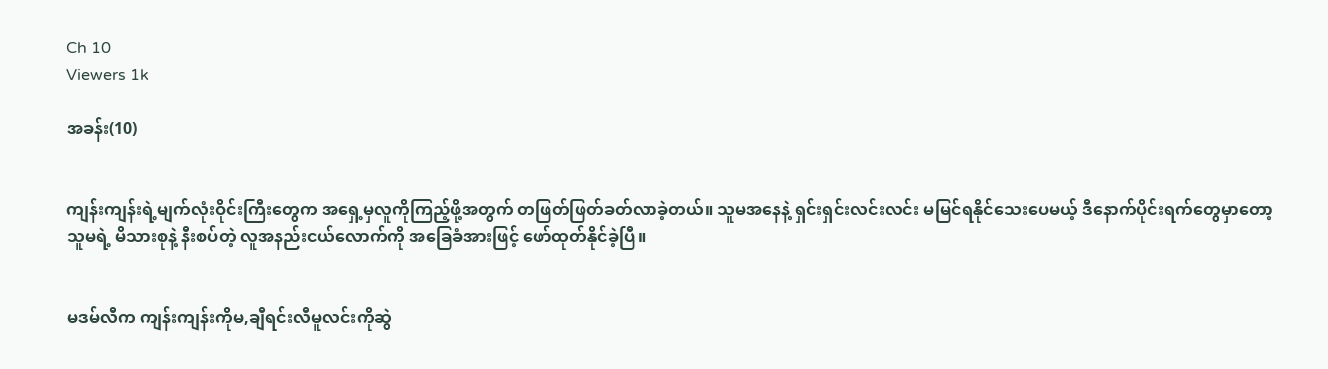Ch 10
Viewers 1k

အခန်း(10)


ကျန်းကျန်းရဲ့မျက်လုံးဝိုင်းကြီးတွေက အရှေ့မှလူကိုကြည့်ဖို့အတွက် တဖြတ်ဖြတ်ခတ်လာခဲ့တယ်။ သူမအနေနဲ့ ရှင်းရှင်းလင်းလင်း မမြင်ရနိုင်သေးပေမယ့် ဒီနောက်ပိုင်းရက်တွေမှာတော့ သူမရဲ့ မိသားစုနဲ့ နီးစပ်တဲ့ လူအနည်းငယ်လောက်ကို အခြေခံအားဖြင့် ဖော်ထုတ်နိုင်ခဲ့ပြီ။


မဒမ်လီက ကျန်းကျန်းကိုမ,ချီရင်းလီမူလင်းကိုဆွဲ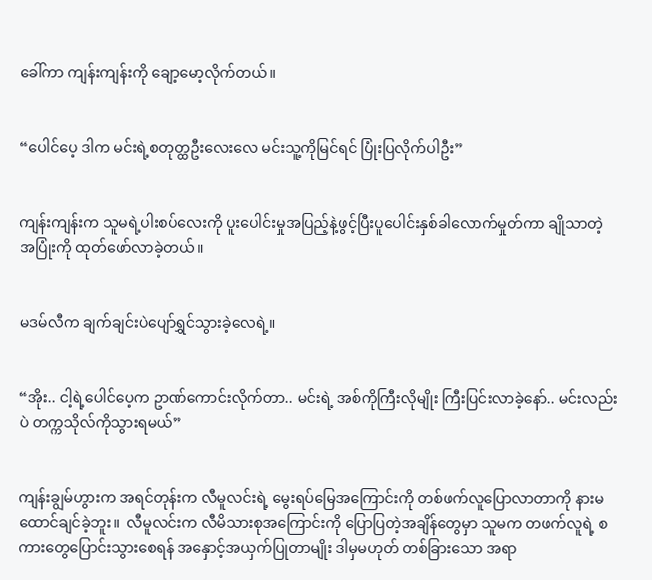ခေါ်ကာ ကျန်းကျန်းကို ချော့မော့လိုက်တယ်။


“ပေါင်ပေ့ ဒါက မင်းရဲ့စတုတ္ထဦးလေးလေ မင်းသူ့ကိုမြင်ရင် ပြုံးပြလိုက်ပါဦး”


ကျန်းကျန်းက သူမရဲ့ပါးစပ်လေးကို ပူးပေါင်းမှုအပြည့်နဲ့ဖွင့်ပြီးပူပေါင်းနှစ်ခါလောက်မှုတ်ကာ ချိုသာတဲ့ အပြုံးကို ထုတ်ဖော်လာခဲ့တယ်။


မဒမ်လီက ချက်ချင်းပဲပျော်ရွှင်သွားခဲ့လေရဲ့။


“အိုး.. ငါ့ရဲ့ပေါင်ပေ့က ဥာဏ်ကောင်းလိုက်တာ.. မင်းရဲ့ အစ်ကိုကြီးလိုမျိုး ကြီးပြင်းလာခဲ့နော်.. မင်းလည်းပဲ တက္ကသိုလ်ကိုသွားရမယ်”


ကျန်းချွမ်ဟွားက အရင်တုန်းက လီမူလင်းရဲ့ မွေးရပ်မြေအကြောင်းကို တစ်ဖက်လူပြောလာတာကို နားမထောင်ချင်ခဲ့ဘူး။  လီမူလင်းက လီမိသားစုအကြောင်းကို ပြောပြတဲ့အချိန်တွေမှာ သူမက တဖက်လူရဲ့ စကားတွေပြောင်းသွားစေရန် အနှောင့်အယှက်ပြုတာမျိုး ဒါမှမဟုတ် တစ်ခြားသော အရာ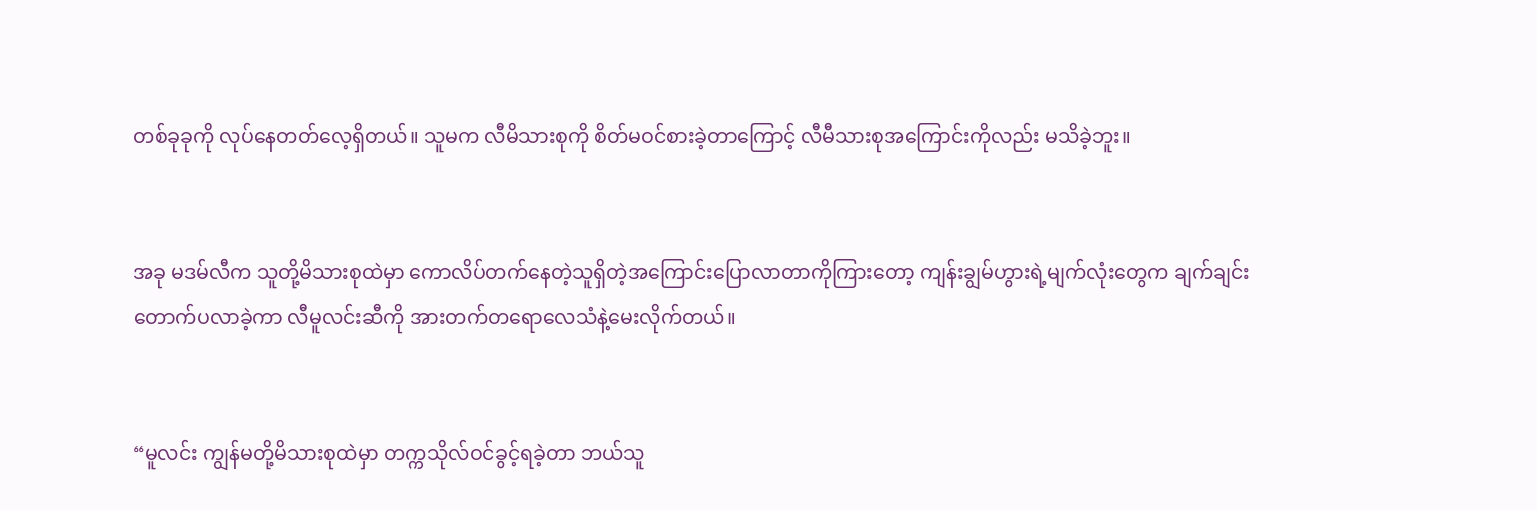တစ်ခုခုကို လုပ်နေတတ်လေ့ရှိတယ်။ သူမက လီမိသားစုကို စိတ်မဝင်စားခဲ့တာကြောင့် လီမီသားစုအကြောင်းကိုလည်း မသိခဲ့ဘူး။


အခု မဒမ်လီက သူတို့မိသားစုထဲမှာ ကောလိပ်တက်နေတဲ့သူရှိတဲ့အကြောင်းပြောလာတာကိုကြားတော့ ကျန်းချွမ်ဟွားရဲ့မျက်လုံးတွေက ချက်ချင်းတောက်ပလာခဲ့ကာ လီမူလင်းဆီကို အားတက်တရောလေသံနဲ့မေးလိုက်တယ်။


“မူလင်း ကျွန်မတို့မိသားစုထဲမှာ တက္ကသိုလ်ဝင်ခွင့်ရခဲ့တာ ဘယ်သူ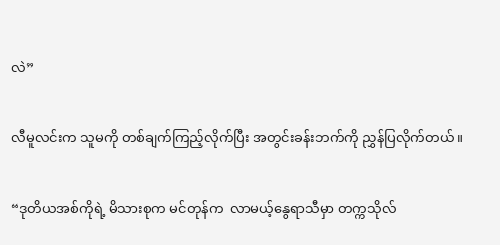လဲ”


လီမူလင်းက သူမကို တစ်ချက်ကြည့်လိုက်ပြီး အတွင်းခန်းဘက်ကို ညွှန်ပြလိုက်တယ်။


“ဒုတိယအစ်ကိုရဲ့ မိသားစုက မင်တုန်က  လာမယ့်နွေရာသီမှာ တက္ကသိုလ်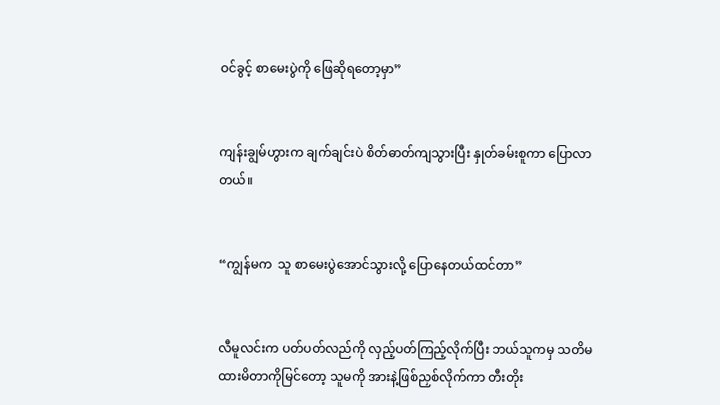ဝင်ခွင့် စာမေးပွဲကို ဖြေဆိုရတော့မှာ”


ကျန်းချွမ်ဟွားက ချက်ချင်းပဲ စိတ်ဓာတ်ကျသွားပြီး နှုတ်ခမ်းစူကာ ပြောလာတယ်။


“ကျွန်မက  သူ စာမေးပွဲအောင်သွားလို့ ပြောနေတယ်ထင်တာ”


လီမူလင်းက ပတ်ပတ်လည်ကို လှည့်ပတ်ကြည့်လိုက်ပြီး ဘယ်သူကမှ သတိမထားမိတာကိုမြင်တော့ သူမကို အားနဲ့ဖြစ်ညှစ်လိုက်ကာ တီးတိုး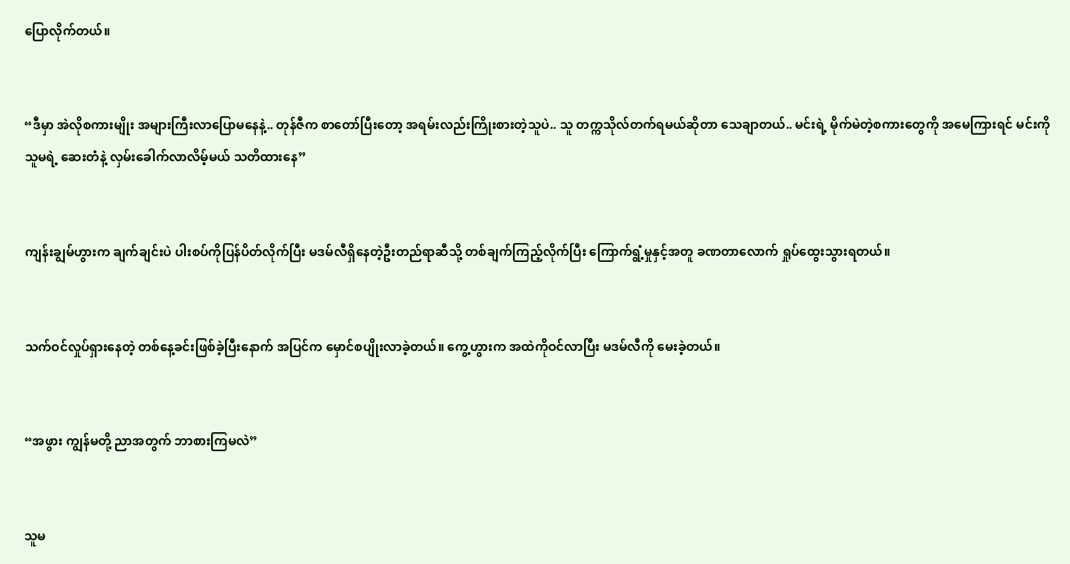ပြောလိုက်တယ်။


“ဒီမှာ အဲလိုစကားမျိုး အများကြီးလာပြောမနေနဲ့.. တုန်ဇီက စာတော်ပြီးတော့ အရမ်းလည်းကြိုးစားတဲ့သူပဲ.. သူ တက္ကသိုလ်တက်ရမယ်ဆိုတာ သေချာတယ်.. မင်းရဲ့ မိုက်မဲတဲ့စကားတွေကို အမေကြားရင် မင်းကို သူမရဲ့ ဆေးတံနဲ့ လှမ်းခေါက်လာလိမ့်မယ် သတိထားနေ”


ကျန်းချွမ်ဟွားက ချက်ချင်းပဲ ပါးစပ်ကိုပြန်ပိတ်လိုက်ပြီး မဒမ်လီရှိနေတဲ့ဦးတည်ရာဆီသို့ တစ်ချက်ကြည့်လိုက်ပြီး ကြောက်ရွံ့မှုနှင့်အတူ ခဏတာလောက် ရှုပ်ထွေးသွားရတယ်။


သက်ဝင်လှုပ်ရှားနေတဲ့ တစ်နေ့ခင်းဖြစ်ခဲ့ပြီးနောက် အပြင်က မှောင်စပျိုးလာခဲ့တယ်။ ကွေ့ဟွားက အထဲကိုဝင်လာပြီး မဒမ်လီကို မေးခဲ့တယ်။


“အဖွား ကျွန်မတို့ ညာအတွက် ဘာစားကြမလဲ”


သူမ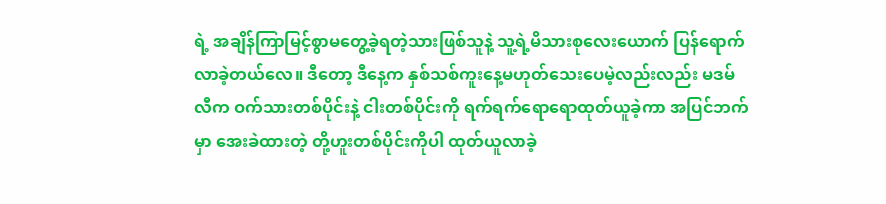ရဲ့ အချိန်ကြာမြင့်စွာမတွေ့ခဲ့ရတဲ့သားဖြစ်သူနဲ့ သူ့ရဲ့မိသားစုလေးယောက် ပြန်ရောက်လာခဲ့တယ်လေ။ ဒီတော့ ဒီနေ့က နှစ်သစ်ကူးနေ့မဟုတ်သေးပေမဲ့လည်းလည်း မဒမ်လီက ဝက်သားတစ်ပိုင်းနဲ့ ငါးတစ်ပိုင်းကို ရက်ရက်ရောရောထုတ်ယူခဲ့ကာ အပြင်ဘက်မှာ အေးခဲထားတဲ့ တို့ဟူးတစ်ပိုင်းကိုပါ ထုတ်ယူလာခဲ့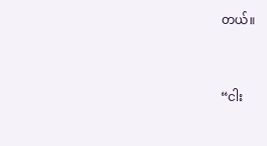တယ်။


“ငါး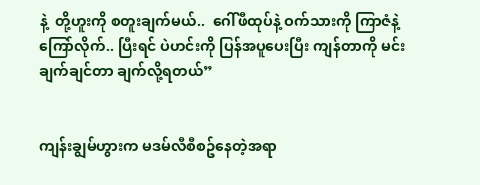နဲ့  တို့ဟူးကို စတူးချက်မယ်..  ဂေါ်ဖီထုပ်နဲ့ ဝက်သားကို ကြာဇံနဲ့ ကြော်လိုက်.. ပြီးရင် ပဲဟင်းကို ပြန်အပူပေးပြီး ကျန်တာကို မင်းချက်ချင်တာ ချက်လို့ရတယ်”


ကျန်းချွမ်ဟွားက မဒမ်လီစီစဥ်နေတဲ့အရာ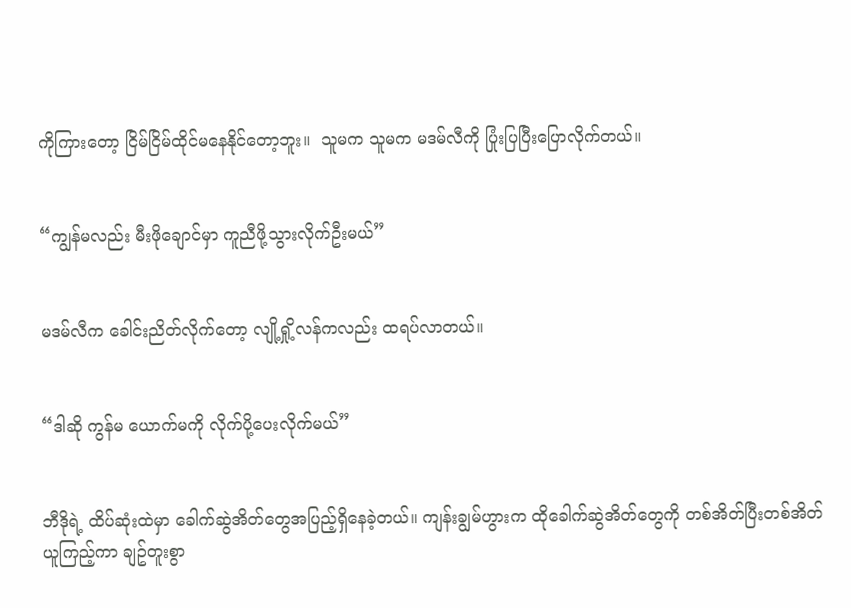ကိုကြားတော့ ငြိမ်ငြိမ်ထိုင်မနေနိုင်တော့ဘူး။  သူမက သူမက မဒမ်လီကို ပြုံးပြပြီးပြောလိုက်တယ်။


“ကျွန်မလည်း မီးဖိုချောင်မှာ ကူညီဖို့သွားလိုက်ဦးမယ်”


မဒမ်လီက ခေါင်းညိတ်လိုက်တော့ လျို့ရှို့လန်ကလည်း ထရပ်လာတယ်။


“ဒါဆို ကွန်မ ယောက်မကို လိုက်ပို့ပေးလိုက်မယ်”


ဘီဒိုရဲ့ ထိပ်ဆုံးထဲမှာ ခေါက်ဆွဲအိတ်တွေအပြည့်ရှိနေခဲ့တယ်။ ကျန်းချွမ်ဟွားက ထိုခေါက်ဆွဲအိတ်တွေကို တစ်အိတ်ပြီးတစ်အိတ်ယူကြည့်ကာ ချဥ်တူးစွာ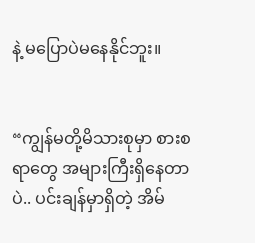နဲ့ မပြောပဲမနေနိုင်ဘူး။


“ကျွန်မတို့မိသားစုမှာ စားစရာတွေ အများကြီးရှိနေတာပဲ.. ပင်းချန်မှာရှိတဲ့ အိမ်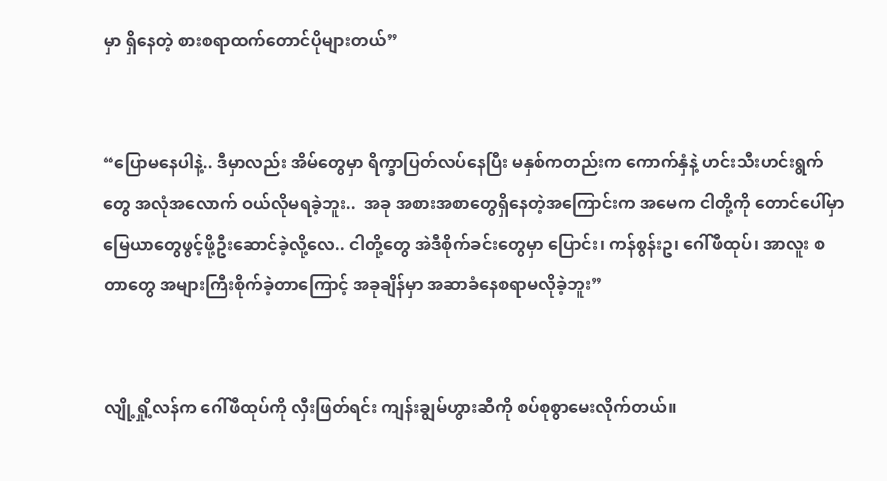မှာ ရှိနေတဲ့ စားစရာထက်တောင်ပိုများတယ်”


“ပြောမနေပါနဲ့.. ဒီမှာလည်း အိမ်တွေမှာ ရိက္ခာပြတ်လပ်နေပြီး မနှစ်ကတည်းက ကောက်နှံနဲ့ ဟင်းသီးဟင်းရွက်တွေ အလုံအလောက် ဝယ်လိုမရခဲ့ဘူး..  အခု အစားအစာတွေရှိနေတဲ့အကြောင်းက အမေက ငါတို့ကို တောင်ပေါ်မှာမြေယာတွေဖွင့်ဖို့ဦးဆောင်ခဲ့လို့လေ.. ငါတို့တွေ အဲဒီစိုက်ခင်းတွေမှာ ပြောင်း၊ ကန်စွန်းဥ၊ ဂေါ်ဖီထုပ်၊ အာလူး စတာတွေ အများကြီးစိုက်ခဲ့တာကြောင့် အခုချိန်မှာ အဆာခံနေစရာမလိုခဲ့ဘူး”


လျို့ရှို့လန်က ဂေါ်ဖီထုပ်ကို လှီးဖြတ်ရင်း ကျန်းချွမ်ဟွားဆီကို စပ်စုစွာမေးလိုက်တယ်။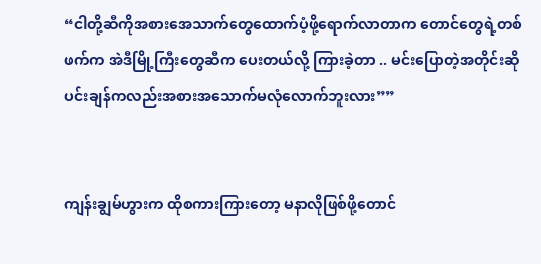“ငါတို့ဆီကိုအစားအေသာက်တွေထောက်ပံ့ဖို့ရောက်လာတာက တောင်တွေရဲ့တစ်ဖက်က အဲဒီမြို့ကြီးတွေဆီက ပေးတယ်လို့ ကြားခဲ့တာ .. မင်းပြောတဲ့အတိုင်းဆို ပင်းချန်ကလည်းအစားအသောက်မလုံလောက်ဘူးလား””


ကျန်းချွမ်ဟွားက ထိုစကားကြားတော့ မနာလိုဖြစ်ဖို့တောင်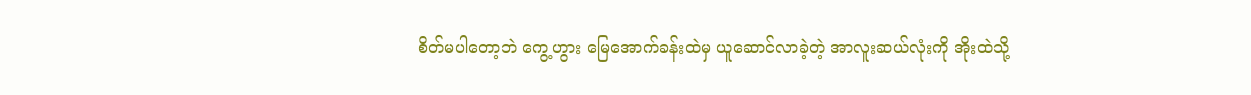စိတ်မပါတော့ဘဲ ကွေ့ဟွား မြေအောက်ခန်းထဲမှ ယူဆောင်လာခဲ့တဲ့ အာလူးဆယ်လုံးကို အိုးထဲသို့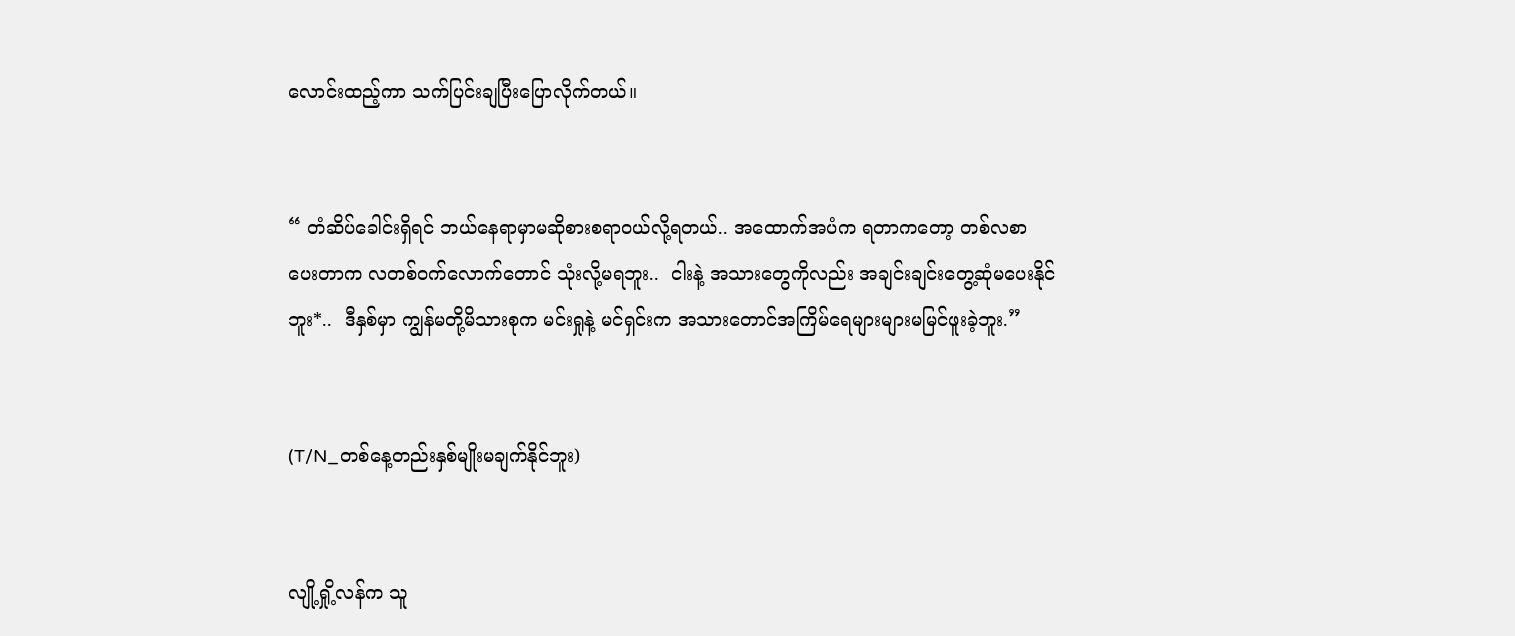လောင်းထည့်ကာ သက်ပြင်းချပြီးပြောလိုက်တယ်။


“ တံဆိပ်ခေါင်းရှိရင် ဘယ်နေရာမှာမဆိုစားစရာဝယ်လို့ရတယ်.. အထောက်အပံက ရတာကတော့ တစ်လစာပေးတာက လတစ်ဝက်လောက်တောင် သုံးလို့မရဘူး..  ငါးနဲ့ အသားတွေကိုလည်း အချင်းချင်းတွေ့ဆုံမပေးနိုင်ဘူး*..  ဒီနှစ်မှာ ကျွန်မတို့မိသားစုက မင်းရှုနဲ့ မင်ရှင်းက အသားတောင်အကြိမ်ရေများများမမြင်ဖူးခဲ့ဘူး.”


(T/N_တစ်နေ့တည်းနှစ်မျိုးမချက်နိုင်ဘူး)


လျို့ရှို့လန်က သူ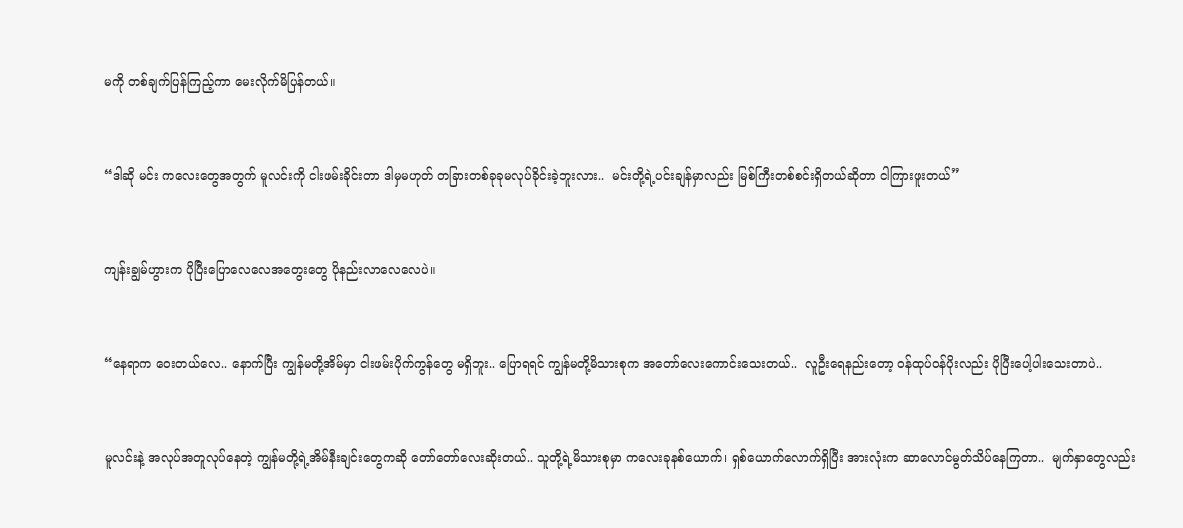မကို တစ်ချက်ပြန်ကြည့်ကာ မေးလိုက်မိပြန်တယ်။


“ဒါဆို မင်း ကလေးတွေအတွက် မူလင်းကို ငါးဖမ်းခိုင်းတာ ဒါမှမဟုတ် တခြားတစ်ခုခုမလုပ်ခိုင်းခဲ့ဘူးလား..  မင်းတို့ရဲ့ပင်းချန်မှာလည်း မြစ်ကြီးတစ်စင်းရှိတယ်ဆိုတာ ငါကြားဖူးတယ်”


ကျန်းချွမ်ဟွားက ပိုပြီးပြောလေလေအတွေးတွေ ပိုနည်းလာလေလေပဲ။


“နေရာက ဝေးတယ်လေ.. နောက်ပြီး ကျွန်မတို့အိမ်မှာ ငါးဖမ်းပိုက်ကွန်တွေ မရှိဘူး.. ပြောရရင် ကျွန်မတို့မိသားစုက အတော်လေးကောင်းသေးတယ်..  လူဦးရေနည်းတော့ ဝန်ထုပ်ဝန်ပိုးလည်း ပိုပြီးပေါ့ပါးသေးတာပဲ..


မူလင်းနဲ့ အလုပ်အတူလုပ်နေတဲ့ ကျွန်မတို့ရဲ့အိမ်နီးချင်းတွေကဆို တော်တော်လေးဆိုးတယ်.. သူတို့ရဲ့မိသားစုမှာ ကလေးခုနစ်ယောက်၊ ရှစ်ယောက်လောက်ရှိပြီး အားလုံးက ဆာလောင်မွတ်သိပ်နေကြတာ..  မျက်နှာတွေလည်း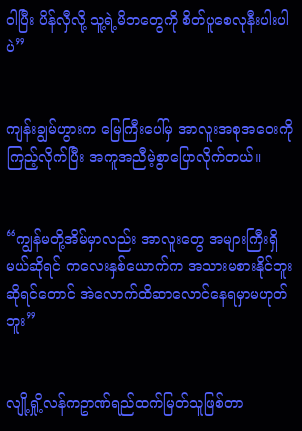ဝါပြီး ပိန်လှီလို့ သူ့ရဲ့မိဘတွေကို စိတ်ပူစေလုနီးပါးပါပဲ”


ကျန်းချွမ်ဟွားက မြေကြီးပေါ်မှ အာလူးအစုအဝေးကို ကြည့်လိုက်ပြီး အကူအညီမဲ့စွာပြောလိုက်တယ်။


“ကျွန်မတို့အိမ်မှာလည်း အာလူးတွေ အများကြီးရှိမယ်ဆိုရင် ကလေးနှစ်ယောက်က အသားမစားနိုင်ဘူးဆိုရင်တောင် အဲလောက်ထိဆာလောင်နေရမှာမဟုတ်ဘူး”


လျို့ရှို့လန်ကဥာဏ်ရည်ထက်မြတ်သူဖြစ်တာ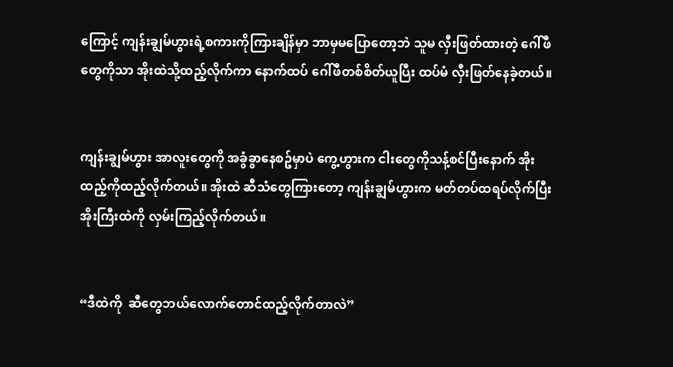ကြောင့် ကျန်းချွမ်ဟွားရဲ့စကားကိုကြားချိန်မှာ ဘာမှမပြောတော့ဘဲ သူမ လှီးဖြတ်ထားတဲ့ ဂေါ်ဖီတွေကိုသာ အိုးထဲသို့ထည့်လိုက်ကာ နောက်ထပ် ဂေါ်ဖီတစ်စိတ်ယူပြီး ထပ်မံ လှီးဖြတ်နေခဲ့တယ်။


ကျန်းချွမ်ဟွား အာလူးတွေကို အခွံခွာနေစဥ်မှာပဲ ကွေ့ဟွားက ငါးတွေကိုသန့်စင်ပြီးနောက် အိုးထည့်ကိုထည့်လိုက်တယ်။ အိုးထဲ ဆီသံတွေကြားတော့ ကျန်းချွမ်ဟွားက မတ်တပ်ထရပ်လိုက်ပြီး အိုးကြီးထဲကို လှမ်းကြည့်လိုက်တယ်။


“ဒီထဲကို  ဆီတွေဘယ်လောက်တောင်ထည့်လိုက်တာလဲ”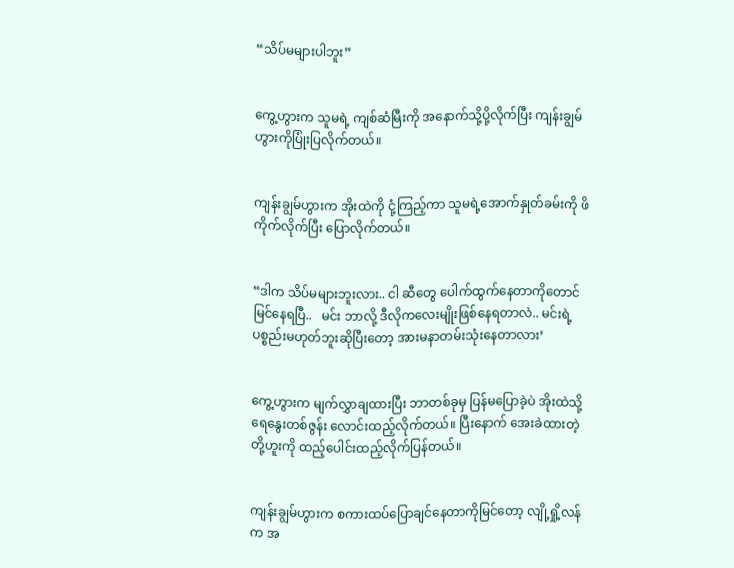“သိပ်မများပါဘူး”


ကွေ့ဟွားက သူမရဲ့ ကျစ်ဆံမြီးကို အနောက်သို့ပို့လိုက်ပြီး ကျန်းချွမ်ဟွားကိုပြုံးပြလိုက်တယ်။


ကျန်းချွမ်ဟွားက အိုးထဲကို ငုံ့ကြည့်ကာ သူမရဲ့အောက်နှုတ်ခမ်းကို ဖိကိုက်လိုက်ပြီး ပြောလိုက်တယ်။


“ဒါက သိပ်မများဘူးလား.. ငါ ဆီတွေ ပေါက်ထွက်နေတာကိုတောင် မြင်နေရပြီ..   မင်း ဘာလို့ ဒီလိုကလေးမျိုးဖြစ်နေရတာလဲ.. မင်းရဲ့ ပစ္စည်းမဟုတ်ဘူးဆိုပြီးတော့ အားမနာတမ်းသုံးနေတာလား’


ကွေ့ဟွားက မျက်လွှာချထားပြီး ဘာတစ်ခုမှ ပြန်မပြောခဲ့ပဲ အိုးထဲသို့ ရေနွေးတစ်ဇွန်း လောင်းထည့်လိုက်တယ်။ ပြီးနောက် အေးခဲထားတဲ့ တို့ဟူးကို ထည့်ပေါင်းထည့်လိုက်ပြန်တယ်။


ကျန်းချွမ်ဟွားက စကားထပ်ပြောချင်နေတာကိုမြင်တော့ လျို့ရှို့လန်က အ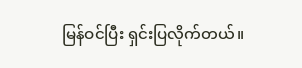မြန်ဝင်ပြီး ရှင်းပြလိုက်တယ်။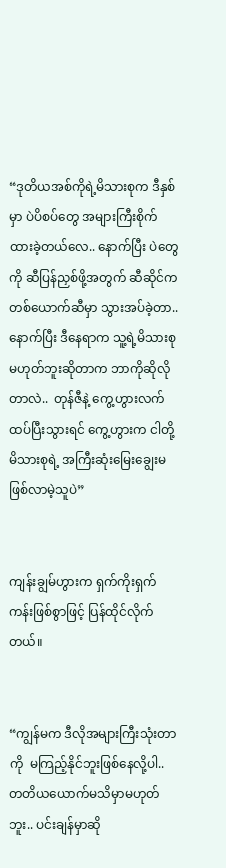“ဒုတိယအစ်ကိုရဲ့မိသားစုက ဒီနှစ်မှာ ပဲပိစပ်တွေ အများကြီးစိုက်ထားခဲ့တယ်လေ.. နောက်ပြီး ပဲတွေကို ဆီပြန်ညှစ်ဖို့အတွက် ဆီဆိုင်ကတစ်ယောက်ဆီမှာ သွားအပ်ခဲ့တာ..   နောက်ပြီး ဒီနေရာက သူ့ရဲ့မိသားစု မဟုတ်ဘူးဆိုတာက ဘာကိုဆိုလိုတာလဲ..  တုန်ဇီနဲ့ ကွေ့ဟွားလက်ထပ်ပြီးသွားရင် ကွေ့ဟွားက ငါတို့မိသားစုရဲ့ အကြီးဆုံးမြေးချွေးမဖြစ်လာမဲ့သူပဲ”


ကျန်းချွမ်ဟွားက ရှက်ကိုးရှက်ကန်းဖြစ်စွာဖြင့် ပြန်ထိုင်လိုက်တယ်။


“ကျွန်မက ဒီလိုအများကြီးသုံးတာကို  မကြည့်နိုင်ဘူးဖြစ်နေလို့ပါ.. တတိယယောက်မသိမှာမဟုတ်ဘူး.. ပင်းချန်မှာဆို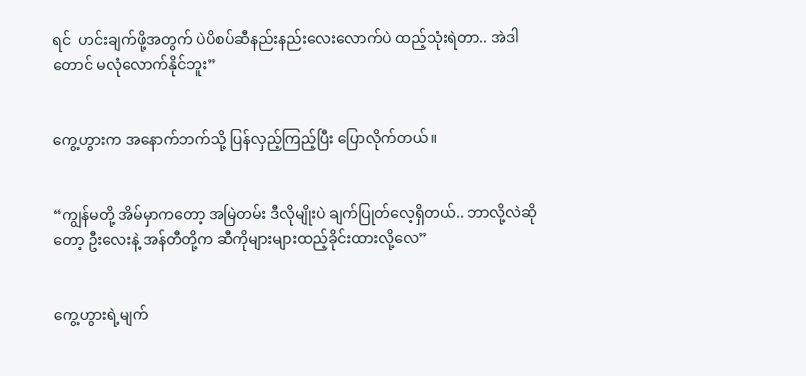ရင်  ဟင်းချက်ဖို့အတွက် ပဲပိစပ်ဆီနည်းနည်းလေးလောက်ပဲ ထည့်သုံးရဲတာ.. အဲဒါတောင် မလုံလောက်နိုင်ဘူး”


ကွေ့ဟွားက အနောက်ဘက်သို့ ပြန်လှည့်ကြည့်ပြီး ပြောလိုက်တယ်။


“ကျွန်မတို့ အိမ်မှာကတော့ အမြဲတမ်း ဒီလိုမျိုးပဲ ချက်ပြုတ်လေ့ရှိတယ်.. ဘာလို့လဲဆိုတော့ ဦးလေးနဲ့ အန်တီတို့က ဆီကိုများများထည့်ခိုင်းထားလို့လေ”


ကွေ့ဟွားရဲ့မျက်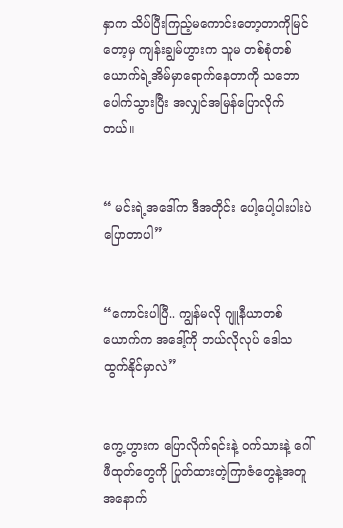နှာက သိပ်ပြီးကြည့်မကောင်းတော့တာကိုမြင်တော့မှ ကျန်းချွမ်ဟွားက သူမ တစ်စုံတစ်ယောက်ရဲ့အိမ်မှာရောက်နေတာကို သဘောပေါက်သွားပြီး အလျှင်အမြန်ပြောလိုက်တယ်။


“ မင်းရဲ့အဒေါ်က ဒီအတိုင်း ပေါ့ပေါ့ပါးပါးပဲ ပြောတာပါ”


“ကောင်းပါပြီ.. ကျွန်မလို ဂျူနီယာတစ်ယောက်က အဒေါ့်ကို ဘယ်လိုလုပ် ဒေါသထွက်နိုင်မှာလဲ”


ကွေ့ဟွားက ပြောလိုက်ရင်းနဲ့ ဝက်သားနဲ့ ဂေါ်ဖီထုတ်တွေကို ပြုတ်ထားတဲ့ကြာဇံတွေနဲ့အတူ အနောက်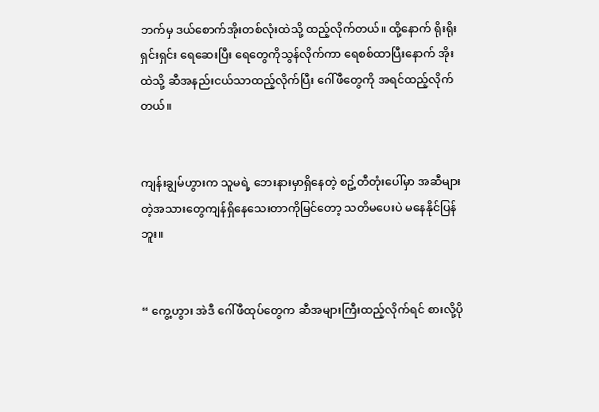ဘက်မှ ဒယ်စောက်အိုးတစ်လုံးထဲသို့ ထည့်လိုက်တယ်။ ထို့နောက် ရိုးရိုးရှင်းရှင်း ရေဆေးပြီး ရေတွေကိုသွန်လိုက်ကာ ရေစစ်ထာပြီးနောက် အိုးထဲသို့ ဆီအနည်းငယ်သာထည့်လိုက်ပြီး ဂေါ်ဖီတွေကို အရင်ထည့်လိုက်တယ်။


ကျန်းချွမ်ဟွားက သူမရဲ့ ဘေးနားမှာရှိနေတဲ့ စဥ့်တီတုံးပေါ်မှာ အဆီများတဲ့အသားတွေကျန်ရှိနေသေးတာကိုမြင်တော့ သတိမပေးပဲ မနေနိုင်ပြန်ဘူး။


“ ကွေ့ဟွား အဲဒီ ဂေါ်ဖီထုပ်တွေက ဆီအများကြီးထည့်လိုက်ရင် စားလို့ပို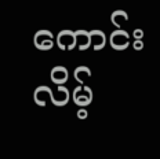ကောင်းလိမ့်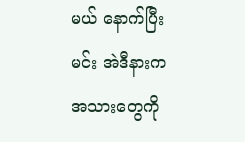မယ် နောက်ပြီး မင်း အဲဒီနားက အသားတွေကို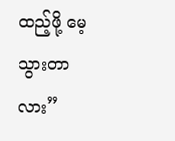ထည့်ဖို့ မေ့သွားတာလား”